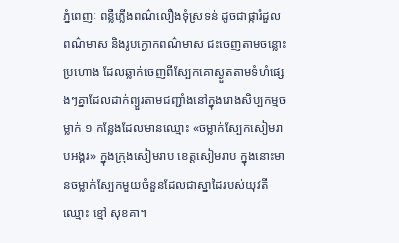ភ្នំពេញៈ ពន្លឺភ្លើងពណ៌លឿងទុំស្រទន់ ដូចជាផ្ការំដួលពណ៌មាស និងរូបក្ងោកពណ៌មាស ជះចេញតាមចន្លោះប្រហោង ដែលឆ្លាក់ចេញពីស្បែកគោស្ងួតតាមទំហំផ្សេងៗគ្នាដែលដាក់ព្យួរតាមជញ្ជាំងនៅក្នុងរោងសិប្បកម្មចម្លាក់ ១ កន្លែងដែលមានឈ្មោះ «ចម្លាក់ស្បែកសៀមរាបអង្គរ» ក្នុងក្រុងសៀមរាប ខេត្តសៀមរាប ក្នុងនោះមានចម្លាក់ស្បែកមួយចំនួនដែលជាស្នាដៃរបស់យុវតីឈ្មោះ ខ្មៅ សុខគា។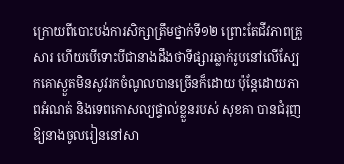ក្រោយពីបោះបង់ការសិក្សាត្រឹមថ្នាក់ទី១២ ព្រោះតែជីវភាពគ្រួសារ ហើយបើទោះបីជានាងដឹងថាទីផ្សារឆ្លាក់រូបនៅលើស្បែកគោស្ងួតមិនសូវរកចំណូលបានច្រើនក៏ដោយ ប៉ុន្តែដោយភាពអំណត់ និងទេពកោសល្យផ្ទាល់ខ្លួនរបស់ សុខគា បានជំរុញឱ្យនាងចូលរៀននៅសា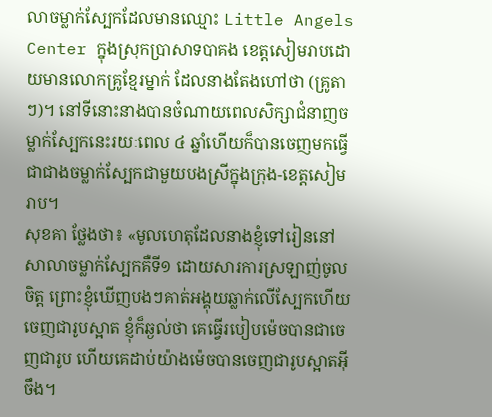លាចម្លាក់ស្បែកដែលមានឈ្មោះ Little Angels Center ក្នុងស្រុកប្រាសាទបាគង ខេត្តសៀមរាបដោយមានលោកគ្រូខ្មែរម្នាក់ ដែលនាងតែងហៅថា (គ្រូតាៗ)។ នៅទីនោះនាងបានចំណាយពេលសិក្សាជំនាញចម្លាក់ស្បែកនេះរយៈពេល ៤ ឆ្នាំហើយក៏បានចេញមកធ្វើជាជាងចម្លាក់ស្បែកជាមួយបងស្រីក្នុងក្រុង-ខេត្តសៀមរាប។
សុខគា ថ្លែងថា៖ «មូលហេតុដែលនាងខ្ញុំទៅរៀននៅសាលាចម្លាក់ស្បែកគឺទី១ ដោយសារការស្រឡាញ់ចូលចិត្ត ព្រោះខ្ញុំឃើញបងៗគាត់អង្គុយឆ្លាក់លើស្បែកហើយចេញជារូបស្អាត ខ្ញុំក៏ឆ្ងល់ថា គេធ្វើរបៀបម៉េចបានជាចេញជារូប ហើយគេដាប់យ៉ាងម៉េចបានចេញជារូបស្អាតអ៊ីចឹង។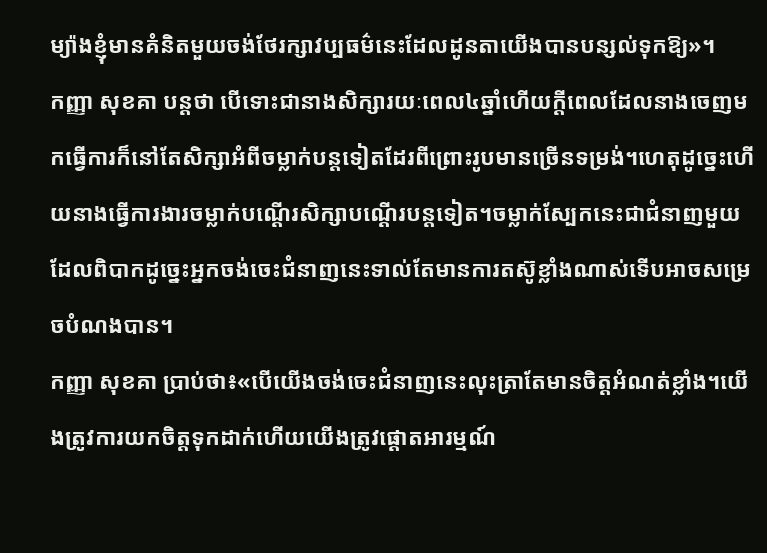ម្យ៉ាងខ្ញុំមានគំនិតមួយចង់ថែរក្សាវប្បធម៌នេះដែលដូនតាយើងបានបន្សល់ទុកឱ្យ»។
កញ្ញា សុខគា បន្តថា បើទោះជានាងសិក្សារយៈពេល៤ឆ្នាំហើយក្តីពេលដែលនាងចេញមកធ្វើការក៏នៅតែសិក្សាអំពីចម្លាក់បន្តទៀតដែរពីព្រោះរូបមានច្រើនទម្រង់។ហេតុដូច្នេះហើយនាងធ្វើការងារចម្លាក់បណ្តើរសិក្សាបណ្តើរបន្តទៀត។ចម្លាក់ស្បែកនេះជាជំនាញមួយដែលពិបាកដូច្នេះអ្នកចង់ចេះជំនាញនេះទាល់តែមានការតស៊ូខ្លាំងណាស់ទើបអាចសម្រេចបំណងបាន។
កញ្ញា សុខគា ប្រាប់ថា៖«បើយើងចង់ចេះជំនាញនេះលុះត្រាតែមានចិត្តអំណត់ខ្លាំង។យើងត្រូវការយកចិត្តទុកដាក់ហើយយើងត្រូវផ្តោតអារម្មណ៍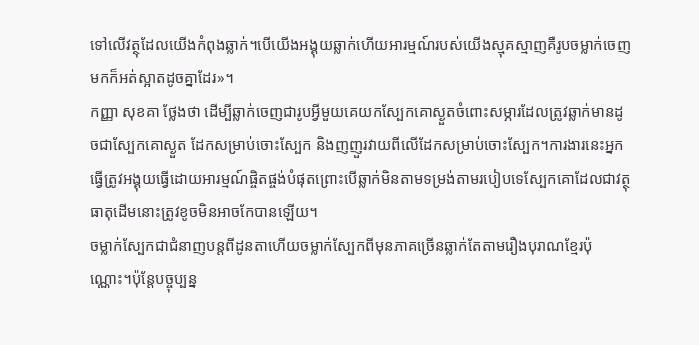ទៅលើវត្ថុដែលយើងកំពុងឆ្លាក់។បើយើងអង្គុយឆ្លាក់ហើយអារម្មណ៍របស់យើងស្មុគស្មាញគឺរូបចម្លាក់ចេញមកក៏អត់ស្អាតដូចគ្នាដែរ»។
កញ្ញា សុខគា ថ្លែងថា ដើម្បីឆ្លាក់ចេញជារូបអ្វីមួយគេយកស្បែកគោស្ងួតចំពោះសម្ភារដែលត្រូវឆ្លាក់មានដូចជាស្បែកគោស្ងួត ដែកសម្រាប់ចោះស្បែក និងញញួរវាយពីលើដែកសម្រាប់ចោះស្បែក។ការងារនេះអ្នកធ្វើត្រូវអង្គុយធ្វើដោយអារម្មណ៍ផ្ចិតផ្ចង់បំផុតព្រោះបើឆ្លាក់មិនតាមទម្រង់តាមរបៀបទេស្បែកគោដែលជាវត្ថុធាតុដើមនោះត្រូវខូចមិនអាចកែបានឡើយ។
ចម្លាក់ស្បែកជាជំនាញបន្តពីដូនតាហើយចម្លាក់ស្បែកពីមុនភាគច្រើនឆ្លាក់តែតាមរឿងបុរាណខ្មែរប៉ុណ្ណោះ។ប៉ុន្តែបច្ចុប្បន្ន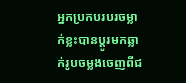អ្នកប្រកបរបរចម្លាក់ខ្លះបានប្តូរមកឆ្លាក់រូបចម្លងចេញពីជ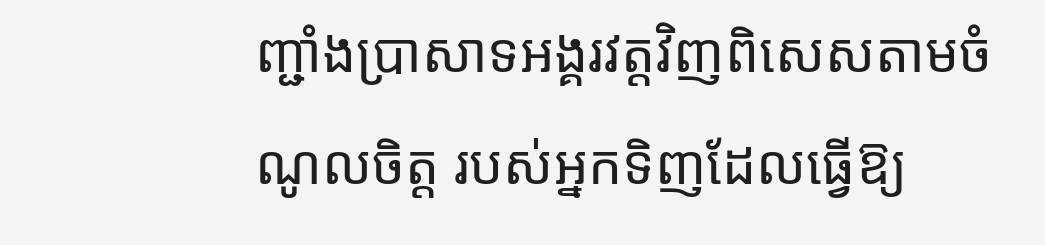ញ្ជាំងប្រាសាទអង្គរវត្តវិញពិសេសតាមចំណូលចិត្ត របស់អ្នកទិញដែលធ្វើឱ្យ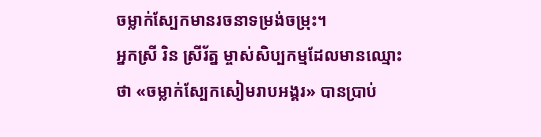ចម្លាក់ស្បែកមានរចនាទម្រង់ចម្រុះ។
អ្នកស្រី រិន ស្រីរ័ត្ន ម្ចាស់សិប្បកម្មដែលមានឈ្មោះថា «ចម្លាក់ស្បែកសៀមរាបអង្គរ» បានប្រាប់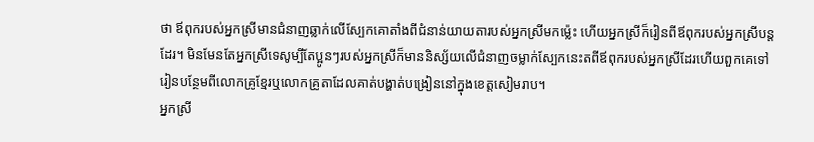ថា ឪពុករបស់អ្នកស្រីមានជំនាញឆ្លាក់លើស្បែកគោតាំងពីជំនាន់យាយតារបស់អ្នកស្រីមកម្ល៉េះ ហើយអ្នកស្រីក៏រៀនពីឪពុករបស់អ្នកស្រីបន្តដែរ។ មិនមែនតែអ្នកស្រីទេសូម្បីតែប្អូនៗរបស់អ្នកស្រីក៏មាននិស្ស័យលើជំនាញចម្លាក់ស្បែកនេះតពីឪពុករបស់អ្នកស្រីដែរហើយពួកគេទៅរៀនបន្ថែមពីលោកគ្រូខ្មែរឬលោកគ្រូតាដែលគាត់បង្ហាត់បង្រៀននៅក្នុងខេត្តសៀមរាប។
អ្នកស្រី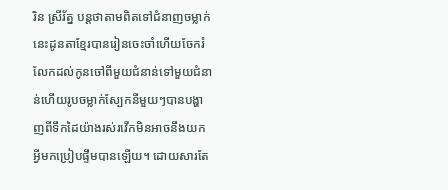រិន ស្រីរ័ត្ន បន្តថាតាមពិតទៅជំនាញចម្លាក់នេះដូនតាខ្មែរបានរៀនចេះចាំហើយចែករំលែកដល់កូនចៅពីមួយជំនាន់ទៅមួយជំនាន់ហើយរូបចម្លាក់ស្បែកនីមួយៗបានបង្ហាញពីទឹកដៃយ៉ាងរស់រវើកមិនអាចនឹងយកអ្វីមកប្រៀបផ្ទឹមបានឡើយ។ ដោយសារតែ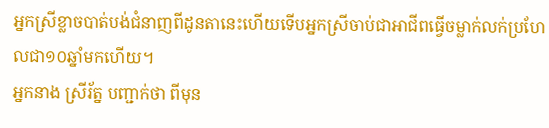អ្នកស្រីខ្លាចបាត់បង់ជំនាញពីដូនតានេះហើយទើបអ្នកស្រីចាប់ជាអាជីពធ្វើចម្លាក់លក់ប្រហែលជា១០ឆ្នាំមកហើយ។
អ្នកនាង ស្រីរ័ត្ន បញ្ជាក់ថា ពីមុន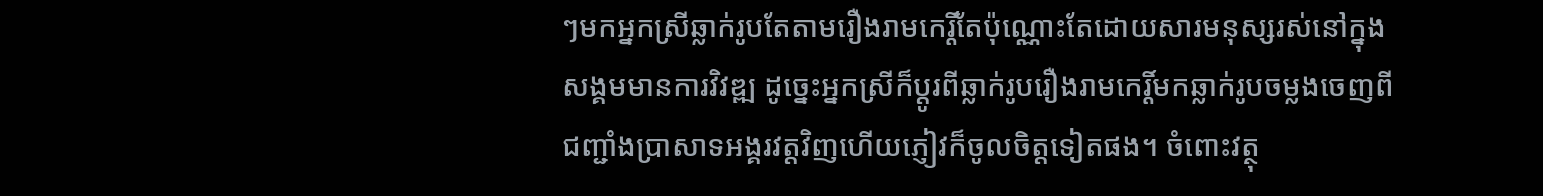ៗមកអ្នកស្រីឆ្លាក់រូបតែតាមរឿងរាមកេរ្តិ៍តែប៉ុណ្ណោះតែដោយសារមនុស្សរស់នៅក្នុងសង្គមមានការវិវឌ្ឍ ដូច្នេះអ្នកស្រីក៏ប្តូរពីឆ្លាក់រូបរឿងរាមកេរ្តិ៍មកឆ្លាក់រូបចម្លងចេញពីជញ្ជាំងប្រាសាទអង្គរវត្តវិញហើយភ្ញៀវក៏ចូលចិត្តទៀតផង។ ចំពោះវត្ថុ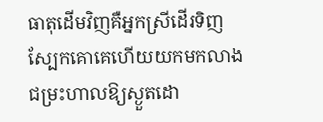ធាតុដើមវិញគឺអ្នកស្រីដើរទិញស្បែកគោគេហើយយកមកលាងជម្រះហាលឱ្យស្ងួតដោ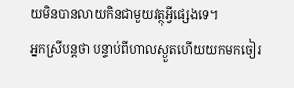យមិនបានលាយកិនជាមួយវត្ថុអ្វីផ្សេងទេ។
អ្នកស្រីបន្តថា បន្ទាប់ពីហាលស្ងួតហើយយកមកចៀរ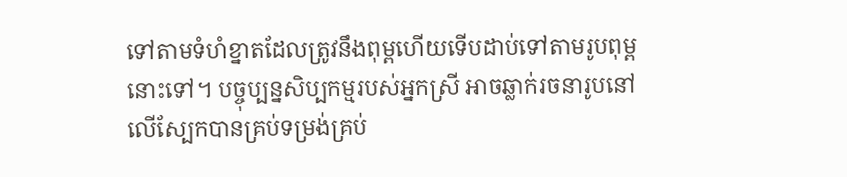ទៅតាមទំហំខ្នាតដែលត្រូវនឹងពុម្ពហើយទើបដាប់ទៅតាមរូបពុម្ពនោះទៅ។ បច្ចុប្បន្នសិប្បកម្មរបស់អ្នកស្រី អាចឆ្លាក់រចនារូបនៅលើស្បែកបានគ្រប់ទម្រង់គ្រប់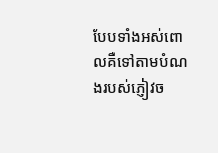បែបទាំងអស់ពោលគឺទៅតាមបំណងរបស់ភ្ញៀវច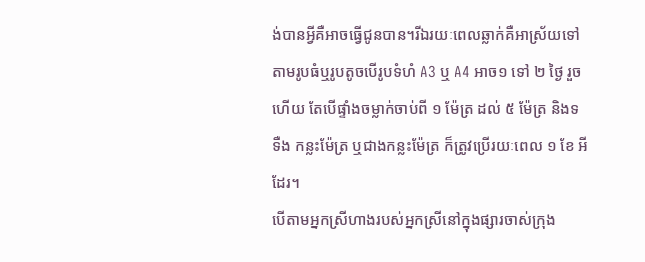ង់បានអ្វីគឺអាចធ្វើជូនបាន។រីឯរយៈពេលឆ្លាក់គឺអាស្រ័យទៅតាមរូបធំឬរូបតូចបើរូបទំហំ A3 ឬ A4 អាច១ ទៅ ២ ថ្ងៃ រួចហើយ តែបើផ្ទាំងចម្លាក់ចាប់ពី ១ ម៉ែត្រ ដល់ ៥ ម៉ែត្រ និងទទឺង កន្លះម៉ែត្រ ឬជាងកន្លះម៉ែត្រ ក៏ត្រូវប្រើរយៈពេល ១ ខែ អីដែរ។
បើតាមអ្នកស្រីហាងរបស់អ្នកស្រីនៅក្នុងផ្សារចាស់ក្រុង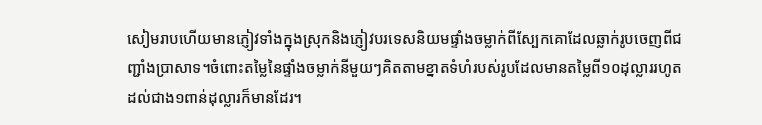សៀមរាបហើយមានភ្ញៀវទាំងក្នុងស្រុកនិងភ្ញៀវបរទេសនិយមផ្ទាំងចម្លាក់ពីស្បែកគោដែលឆ្លាក់រូបចេញពីជញ្ជាំងប្រាសាទ។ចំពោះតម្លៃនៃផ្ទាំងចម្លាក់នីមួយៗគិតតាមខ្នាតទំហំរបស់រូបដែលមានតម្លៃពី១០ដុល្លាររហូតដល់ជាង១ពាន់ដុល្លារក៏មានដែរ។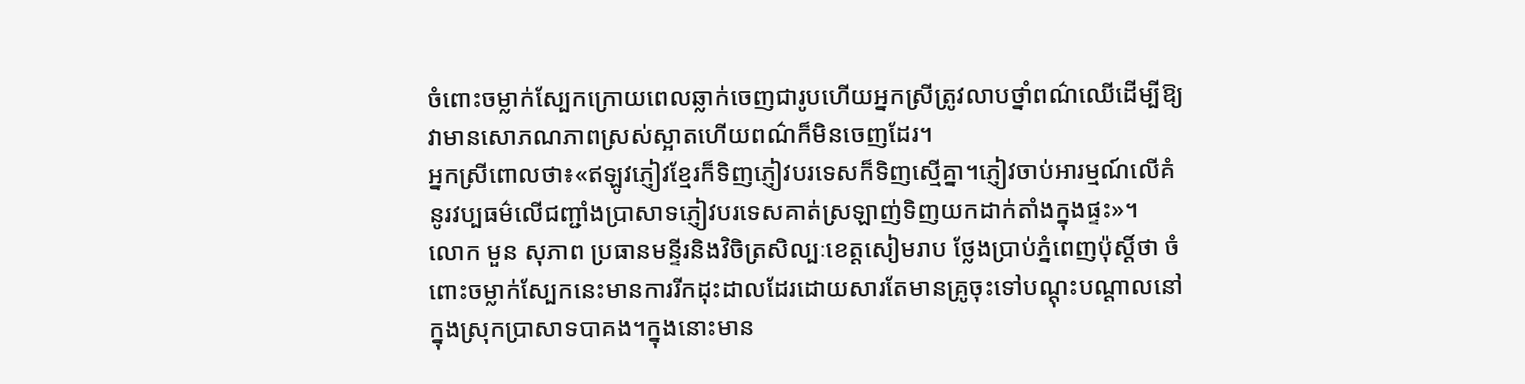ចំពោះចម្លាក់ស្បែកក្រោយពេលឆ្លាក់ចេញជារូបហើយអ្នកស្រីត្រូវលាបថ្នាំពណ៌ឈើដើម្បីឱ្យវាមានសោភណភាពស្រស់ស្អាតហើយពណ៌ក៏មិនចេញដែរ។
អ្នកស្រីពោលថា៖«ឥឡូវភ្ញៀវខ្មែរក៏ទិញភ្ញៀវបរទេសក៏ទិញស្មើគ្នា។ភ្ញៀវចាប់អារម្មណ៍លើគំនូរវប្បធម៌លើជញ្ជាំងប្រាសាទភ្ញៀវបរទេសគាត់ស្រឡាញ់ទិញយកដាក់តាំងក្នុងផ្ទះ»។
លោក មួន សុភាព ប្រធានមន្ទីរនិងវិចិត្រសិល្បៈខេត្តសៀមរាប ថ្លែងប្រាប់ភ្នំពេញប៉ុស្តិ៍ថា ចំពោះចម្លាក់ស្បែកនេះមានការរីកដុះដាលដែរដោយសារតែមានគ្រូចុះទៅបណ្តុះបណ្តាលនៅក្នុងស្រុកប្រាសាទបាគង។ក្នុងនោះមាន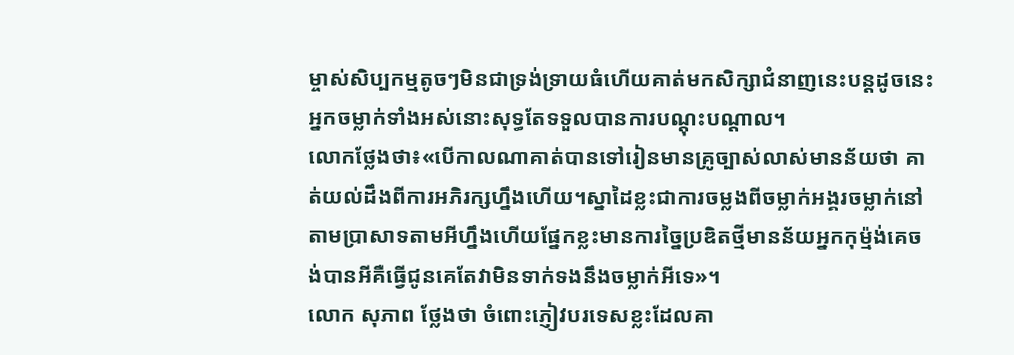ម្ចាស់សិប្បកម្មតូចៗមិនជាទ្រង់ទ្រាយធំហើយគាត់មកសិក្សាជំនាញនេះបន្តដូចនេះអ្នកចម្លាក់ទាំងអស់នោះសុទ្ធតែទទួលបានការបណ្តុះបណ្តាល។
លោកថ្លែងថា៖«បើកាលណាគាត់បានទៅរៀនមានគ្រូច្បាស់លាស់មានន័យថា គាត់យល់ដឹងពីការអភិរក្សហ្នឹងហើយ។ស្នាដៃខ្លះជាការចម្លងពីចម្លាក់អង្គរចម្លាក់នៅតាមប្រាសាទតាមអីហ្នឹងហើយផ្នែកខ្លះមានការច្នៃប្រឌិតថ្មីមានន័យអ្នកកុម្ម៉ង់គេចង់បានអីគឺធ្វើជូនគេតែវាមិនទាក់ទងនឹងចម្លាក់អីទេ»។
លោក សុភាព ថ្លែងថា ចំពោះភ្ញៀវបរទេសខ្លះដែលគា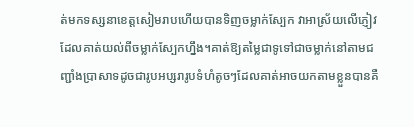ត់មកទស្សនាខេត្តសៀមរាបហើយបានទិញចម្លាក់ស្បែក វាអាស្រ័យលើភ្ញៀវដែលគាត់យល់ពីចម្លាក់ស្បែកហ្នឹង។គាត់ឱ្យតម្លៃជាទូទៅជាចម្លាក់នៅតាមជញ្ជាំងប្រាសាទដូចជារូបអប្សរារូបទំហំតូចៗដែលគាត់អាចយកតាមខ្លួនបានគឺ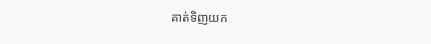គាត់ទិញយក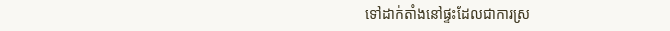ទៅដាក់តាំងនៅផ្ទះដែលជាការស្រ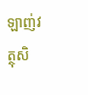ឡាញ់វត្ថុសិ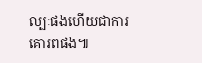ល្បៈផងហើយជាការគោរពផង៕